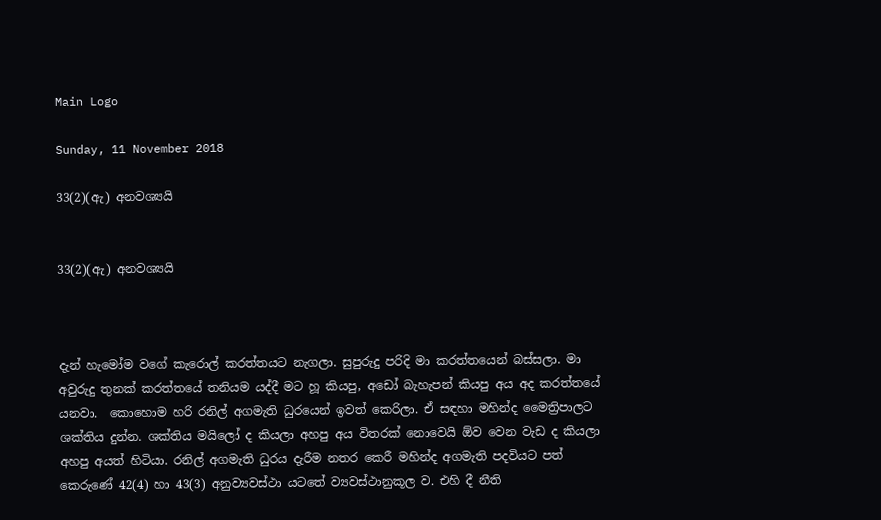Main Logo

Sunday, 11 November 2018

33(2)(ඇ) අනවශ්‍යයි


33(2)(ඇ) අනවශ්‍යයි



දැන් හැමෝම වගේ කැරොල් කරත්තයට නැගලා. සුපුරුදු පරිදි මා කරත්තයෙන් බස්සලා. මා අවුරුදු තුනක් කරත්තයේ තනියම යද්දී මට හූ කියපු, අඩෝ බැහැපන් කියපු අය අද කරත්තයේ යනවා.  කොහොම හරි රනිල් අගමැති ධුරයෙන් ඉවත් කෙරිලා. ඒ සඳහා මහින්ද මෛත්‍රිපාලට ශක්තිය දුන්න. ශක්තිය මයිලෝ ද කියලා අහපු අය විතරක් නොවෙයි ඕව වෙන වැඩ ද කියලා අහපු අයත් හිටියා. රනිල් අගමැති ධුරය දැරීම නතර කෙරී මහින්ද අගමැති පදවියට පත් කෙරුණේ 42(4) හා 43(3) අනුව්‍යවස්ථා යටතේ ව්‍යවස්ථානුකූල ව. එහි දී නීති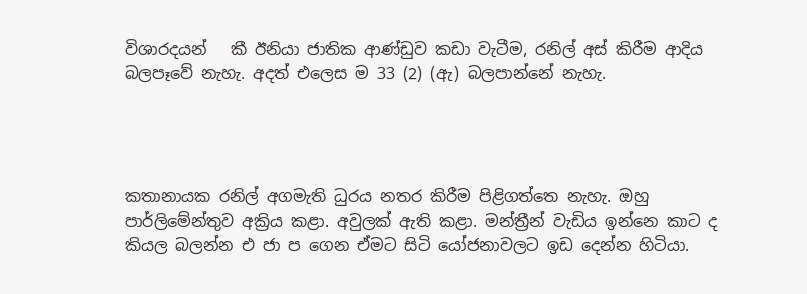විශාරදයන්   කී ඊනියා ජාතික ආණ්ඩුව කඩා වැටීම, රනිල් අස් කිරීම ආදිය බලපෑවේ නැහැ. අදත් එලෙස ම 33 (2) (ඇ) බලපාන්නේ නැහැ.




කතානායක රනිල් අගමැති ධුරය නතර කිරීම පිළිගත්තෙ නැහැ. ඔහු පාර්ලිමේන්තුව අක්‍රිය කළා. අවුලක් ඇති කළා. මන්ත්‍රීන් වැඩිය ඉන්නෙ කාට ද කියල බලන්න එ ජා ප ගෙන ඒමට සිටි යෝජනාවලට ඉඩ දෙන්න හිටියා.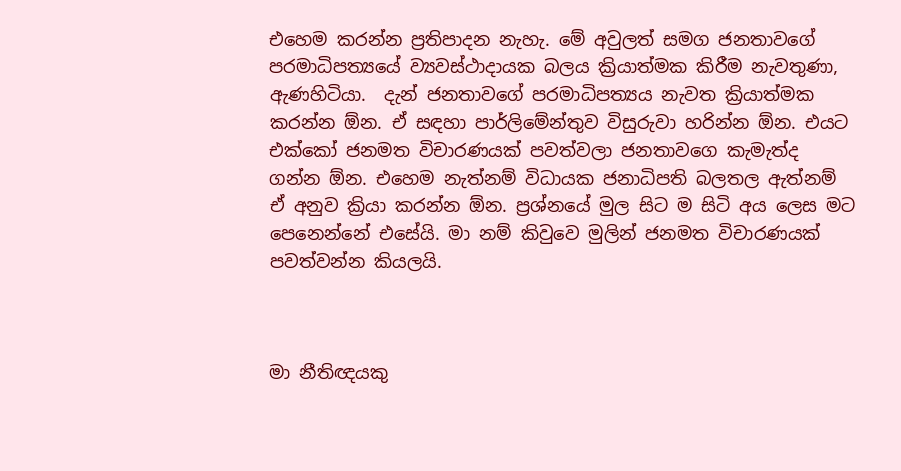එහෙම කරන්න ප්‍රතිපාදන නැහැ. මේ අවුලත් සමග ජනතාවගේ පරමාධිපත්‍යයේ ව්‍යවස්ථාදායක බලය ක්‍රියාත්මක කිරීම නැවතුණා, ඇණහිටියා.  දැන් ජනතාවගේ පරමාධිපත්‍යය නැවත ක්‍රියාත්මක කරන්න ඕන. ඒ සඳහා පාර්ලිමේන්තුව විසුරුවා හරින්න ඕන. එයට එක්කෝ ජනමත විචාරණයක් පවත්වලා ජනතාවගෙ කැමැත්ද ගන්න ඕන. එහෙම නැත්නම් විධායක ජනාධිපති බලතල ඇත්නම් ඒ අනුව ක්‍රියා කරන්න ඕන. ප්‍රශ්නයේ මුල සිට ම සිටි අය ලෙස මට පෙනෙන්නේ එසේයි. මා නම් කිවුවෙ මුලින් ජනමත විචාරණයක් පවත්වන්න කියලයි.



මා නීතිඥයකු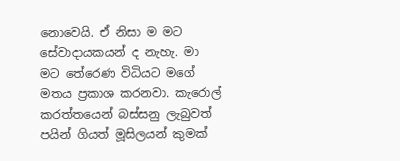නොවෙයි. ඒ නිසා ම මට සේවාදායකයන් ද නැහැ. මා මට තේරෙණ විධියට මගේ මතය ප්‍රකාශ කරනවා. කැරොල් කරත්තයෙන් බස්සනු ලැබුවත් පයින් ගියත් මූසිලයන් කුමක්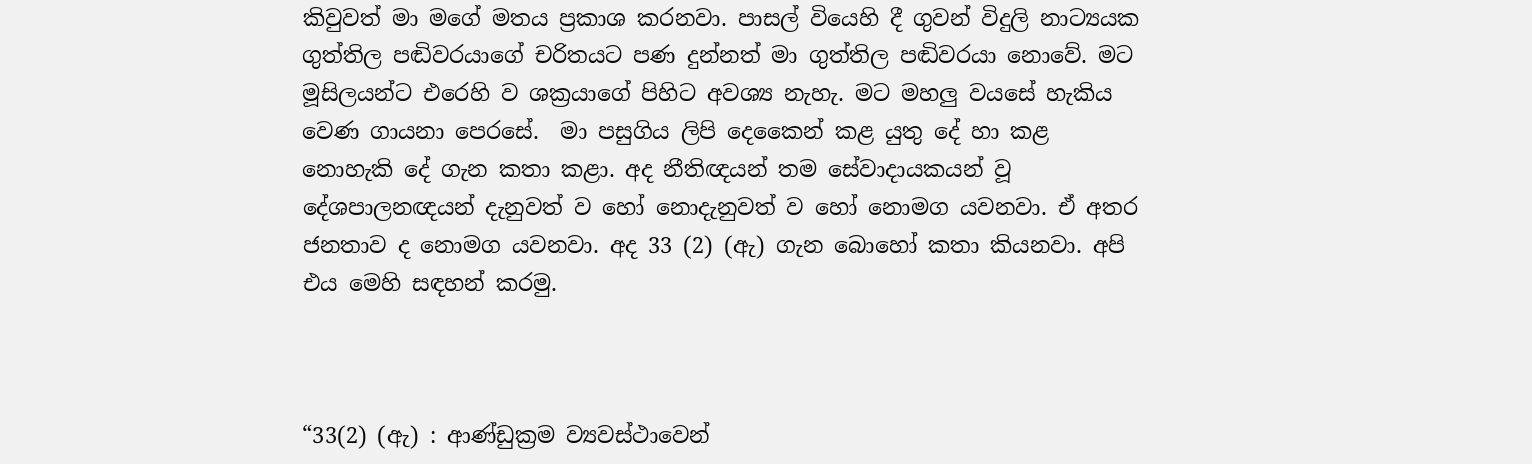කිවුවත් මා මගේ මතය ප්‍රකාශ කරනවා. පාසල් වියෙහි දී ගුවන් විදුලි නාට්‍යයක ගුත්තිල පඬිවරයාගේ චරිතයට පණ දුන්නත් මා ගුත්තිල පඬිවරයා නොවේ. මට මූසිලයන්ට එරෙහි ව ශක්‍රයාගේ පිහිට අවශ්‍ය නැහැ. මට මහලු වයසේ හැකිය වෙණ ගායනා පෙරසේ.  මා පසුගිය ලිපි දෙකෛන් කළ යුතු දේ හා කළ නොහැකි දේ ගැන කතා කළා. අද නීතිඥයන් තම සේවාදායකයන් වූ දේශපාලනඥයන් දැනුවත් ව හෝ නොදැනුවත් ව හෝ නොමග යවනවා. ඒ අතර ජනතාව ද නොමග යවනවා. අද 33 (2) (ඇ) ගැන බොහෝ කතා කියනවා. අපි එය මෙහි සඳහන් කරමු.



“33(2) (ඇ) : ආණ්ඩුක්‍රම ව්‍යවස්ථාවෙන්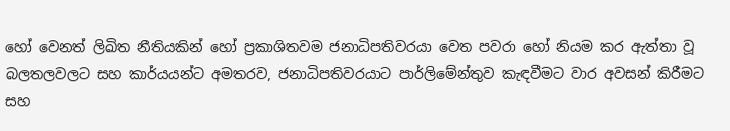හෝ වෙනත් ලිඛිත නීතියකින් හෝ ප්‍රකාශිතවම ජනාධිපතිවරයා වෙත පවරා හෝ නියම කර ඇත්තා වූ බලතලවලට සහ කාර්යයන්ට අමතරව, ජනාධිපතිවරයාට පාර්ලිමේන්තුව කැඳවීමට වාර අවසන් කිරීමට සහ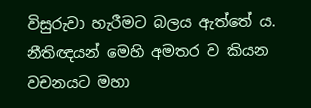විසුරුවා හැරීමට බලය ඇත්තේ ය. නීතිඥයන් මෙහි අමතර ව කියන වචනයට මහා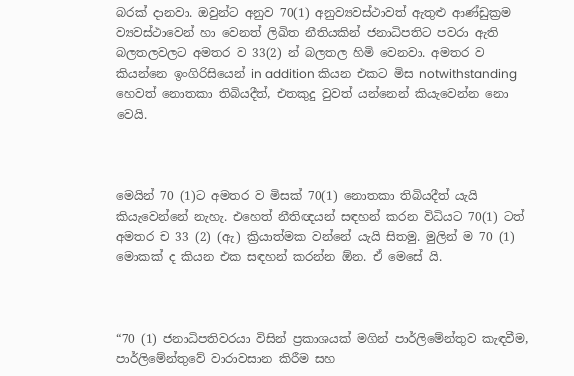බරක් දානවා. ඔවුන්ට අනුව 70(1) අනුව්‍යවස්ථාවත් ඇතුළු ආණ්ඩුක්‍රම ව්‍යවස්ථාවෙන් හා වෙනත් ලිඛිත නීතියකින් ජනාධිපතිට පවරා ඇති බලතලවලට අමතර ව 33(2) න් බලතල හිමි වෙනවා. අමතර ව කියන්නෙ ඉංගිරිසියෙන් in addition කියන එකට මිස notwithstanding හෙවත් නොතකා තිබියදීත්, එතකුදු වුවත් යන්නෙන් කියැවෙන්න නො වෙයි.



මෙයින් 70 (1)ට අමතර ව මිසක් 70(1) නොතකා තිබියදීත් යැයි කියැවෙන්නේ නැහැ. එහෙත් නීතිඥයන් සඳහන් කරන විධියට 70(1) ටත් අමතර ච 33 (2) (ඇ) ක්‍රියාත්මක වන්නේ යැයි සිතමු. මුලින් ම 70 (1) මොකක් ද කියන එක සඳහන් කරන්න ඕන. ඒ මෙසේ යි.



“70 (1) ජනාධිපතිවරයා විසින් ප්‍රකාශයක් මගින් පාර්ලිමේන්තුව කැඳවීම, පාර්ලිමේන්තුවේ වාරාවසාන කිරීම සහ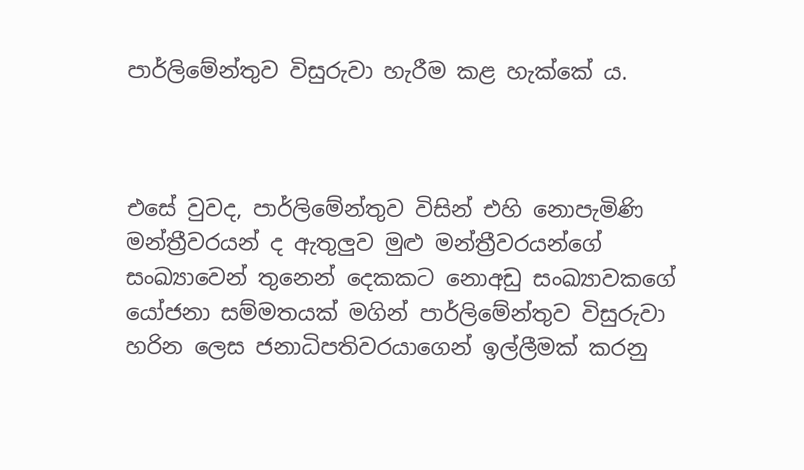පාර්ලිමේන්තුව විසුරුවා හැරීම කළ හැක්කේ ය.



එසේ වුවද, පාර්ලිමේන්තුව විසින් එහි නොපැමිණි මන්ත්‍රීවරයන් ද ඇතුලුව මුළු මන්ත්‍රීවරයන්ගේ සංඛ්‍යාවෙන් තුනෙන් දෙකකට නොඅඩු සංඛ්‍යාවකගේ  යෝජනා සම්මතයක් මගින් පාර්ලිමේන්තුව විසුරුවා හරින ලෙස ජනාධිපතිවරයාගෙන් ඉල්ලීමක් කරනු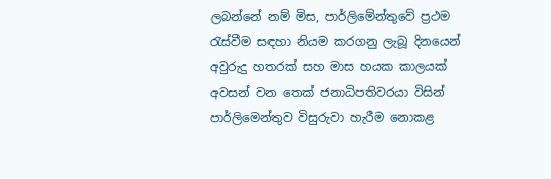ලබන්නේ නම් මිස, පාර්ලිමේන්තුවේ ප්‍රථම රැස්වීම සඳහා නියම කරගනු ලැබූ දිනයෙන් අවුරුදු හතරක් සහ මාස හයක කාලයක් අවසන් වන තෙක් ජනාධිපතිවරයා විසින් පාර්ලිමෙන්තුව විසුරුවා හැරීම නොකළ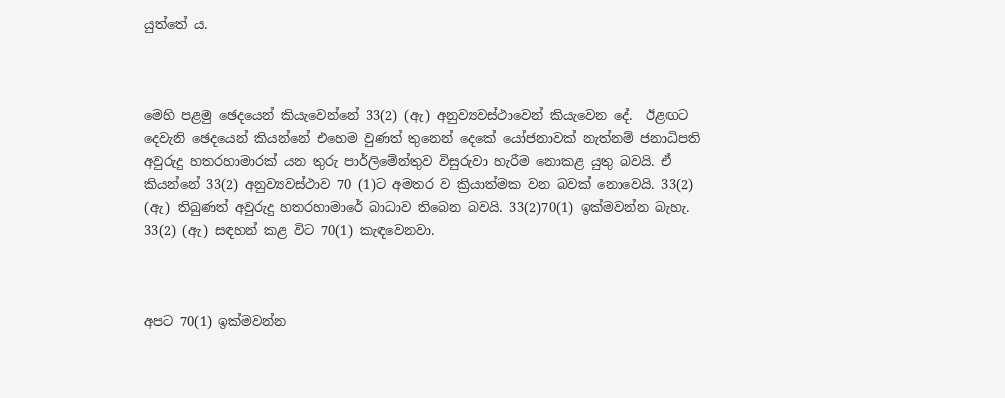යුත්තේ ය.



මෙහි පළමු ඡෙදයෙන් කියැවෙන්නේ 33(2) (ඇ) අනුව්‍යවස්ථාවෙන් කියැවෙන දේ.  ඊළඟට දෙවැනි ඡෙදයෙන් කියන්නේ එහෙම වුණත් තුනෙන් දෙකේ යෝජනාවක් නැත්නම් ජනාධිපති අවුරුදු හතරහාමාරක් යන තුරු පාර්ලිමේන්තුව විසුරුවා හැරීම නොකළ යුතු බවයි. ඒ කියන්නේ 33(2) අනුව්‍යවස්ථාව 70 (1)ට අමතර ව ක්‍රියාත්මක වන බවක් නොවෙයි. 33(2) (ඇ) තිබුණත් අවුරුදු හතරහාමාරේ බාධාව තිබෙන බවයි. 33(2)70(1) ඉක්මවන්න බැහැ. 33(2) (ඇ) සඳහන් කළ විට 70(1) කැඳවෙනවා.



අපට 70(1) ඉක්මවන්න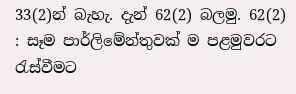33(2)න් බැහැ. දැන් 62(2) බලමු. 62(2) : සෑම පාර්ලිමේන්තුවක් ම පළමුවරට රැස්වීමට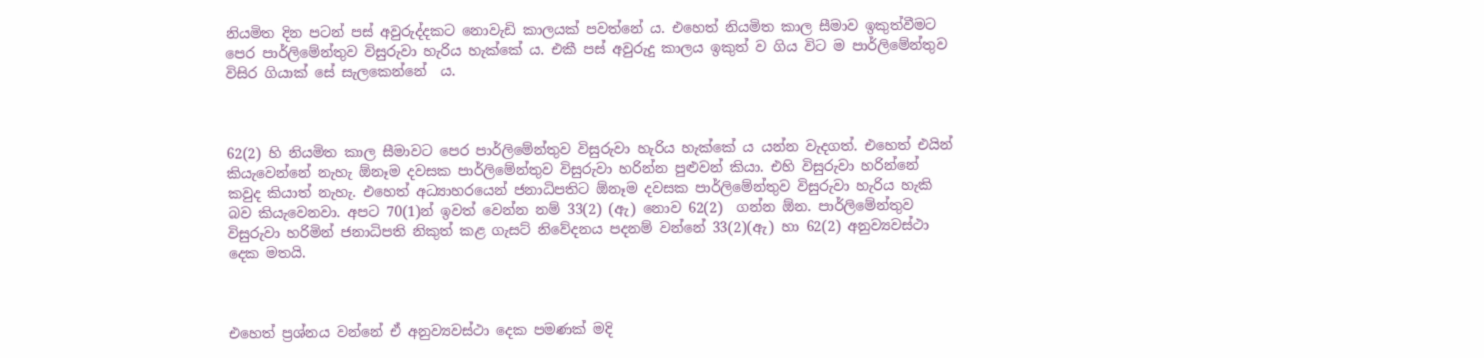නියමිත දින පටන් පස් අවුරුද්දකට නොවැඩි කාලයක් පවත්නේ ය. එහෙත් නියමිත කාල සීමාව ඉකුත්වීමට පෙර පාර්ලිමේන්තුව විසුරුවා හැරිය හැක්කේ ය. එකී පස් අවුරුදු කාලය ඉකුත් ව ගිය විට ම පාර්ලිමේන්තුව විසිර ගියාක් සේ සැලකෙන්නේ  ය.



62(2) හි නියමිත කාල සීමාවට පෙර පාර්ලිමේන්තුව විසුරුවා හැරිය හැක්කේ ය යන්න වැදගත්. එහෙත් එයින් කියැවෙන්නේ නැහැ ඕනෑම දවසක පාර්ලිමේන්තුව විසුරුවා හරින්න පුළුවන් කියා. එහි විසුරුවා හරින්නේ කවුද කියාත් නැහැ. එහෙත් අධ්‍යාහරයෙන් ජනාධිපතිට ඕනෑම දවසක පාර්ලිමේන්තුව විසුරුවා හැරිය හැකි බව කියැවෙනවා. අපට 70(1)න් ඉවත් වෙන්න නම් 33(2) (ඇ) නොව 62(2)  ගන්න ඕන. පාර්ලිමේන්තුව විසුරුවා හරිමින් ජනාධිපති නිකුත් කළ ගැසට් නිවේදනය පදනම් වන්නේ 33(2)(ඇ) හා 62(2) අනුව්‍යවස්ථා දෙක මතයි.



එහෙත් ප්‍රශ්නය වන්නේ ඒ අනුව්‍යවස්ථා දෙක පමණක් මදි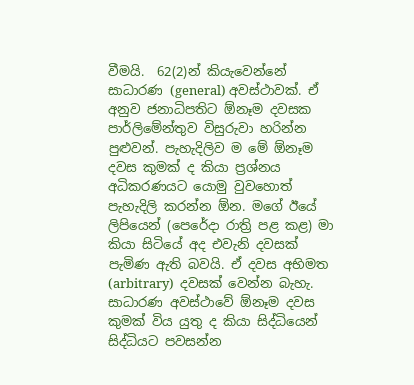වීමයි.  62(2)න් කියැවෙන්නේ සාධාරණ (general) අවස්ථාවක්. ඒ අනුව ජනාධිපතිට ඕනෑම දවසක පාර්ලිමේන්තුව විසුරුවා හරින්න පුළුවන්. පැහැදිලිව ම මේ ඕනෑම දවස කුමක් ද කියා ප්‍රශ්නය අධිකරණයට යොමු වුවහොත් පැහැදිලි කරන්න ඕන. මගේ ඊයේ ලිපියෙන් (පෙරේදා රාත්‍රි පළ කළ) මා කියා සිටියේ අද එවැනි දවසක් පැමිණ ඇති බවයි. ඒ දවස අභිමත (arbitrary)  දවසක් වෙන්න බැහැ. සාධාරණ අවස්ථාවේ ඕනෑම දවස කුමක් විය යුතු ද කියා සිද්ධියෙන් සිද්ධියට පවසන්න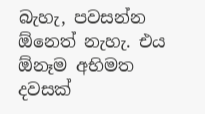බැහැ, පවසන්න ඕනෙත් නැහැ. එය ඕනෑම අභිමත දවසක්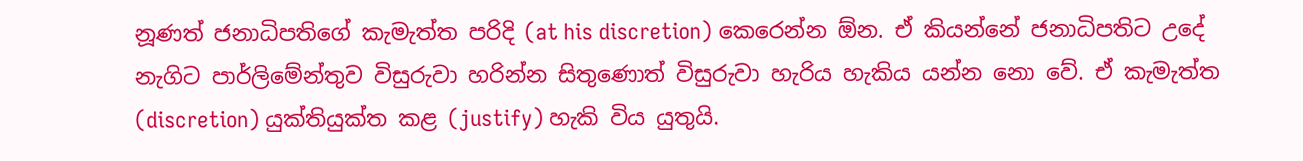නූණත් ජනාධිපතිගේ කැමැත්ත පරිදි (at his discretion) කෙරෙන්න ඕන. ඒ කියන්නේ ජනාධිපතිට උදේ නැගිට පාර්ලිමේන්තුව විසුරුවා හරින්න සිතුණොත් විසුරුවා හැරිය හැකිය යන්න නො වේ. ඒ කැමැත්ත (discretion) යුක්තියුක්ත කළ (justify) හැකි විය යුතුයි.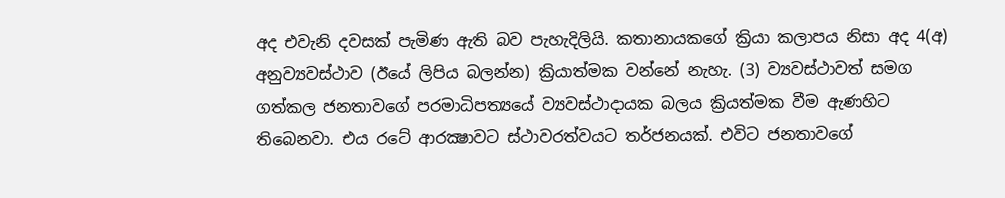අද එවැනි දවසක් පැමිණ ඇති බව පැහැදිලියි. කතානායකගේ ක්‍රියා කලාපය නිසා අද 4(අ) අනුව්‍යවස්ථාව (ඊයේ ලිපිය බලන්න) ක්‍රියාත්මක වන්නේ නැහැ. (3) ව්‍යවස්ථාවත් සමග ගත්කල ජනතාවගේ පරමාධිපත්‍යයේ ව්‍යවස්ථාදායක බලය ක්‍රියත්මක වීම ඇණහිට තිබෙනවා. එය රටේ ආරක්‍ෂාවට ස්ථාවරත්වයට තර්ජනයක්. එවිට ජනතාවගේ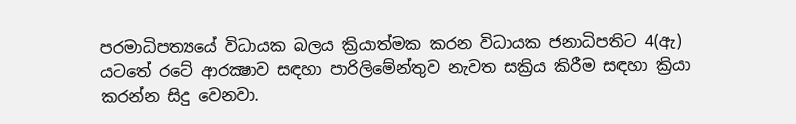පරමාධිපත්‍යයේ විධායක බලය ක්‍රියාත්මක කරන විධායක ජනාධිපතිට 4(ඇ) යටතේ රටේ ආරක්‍ෂාව සඳහා පාරිලිමේන්තුව නැවත සක්‍රිය කිරීම සඳහා ක්‍රියා කරන්න සිදු වෙනවා.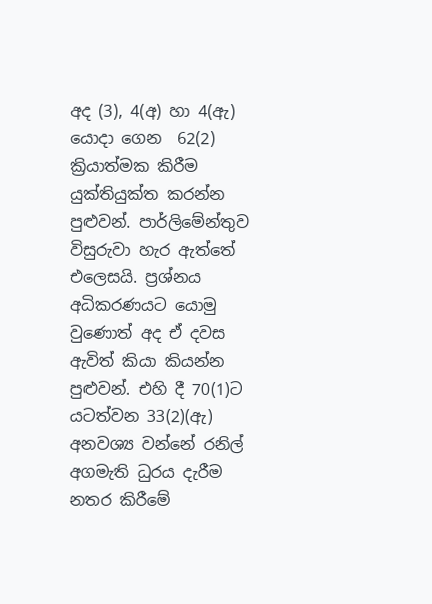අද (3), 4(අ) හා 4(ඇ) යොදා ගෙන  62(2)  ක්‍රියාත්මක කිරීම යුක්තියුක්ත කරන්න පුළුවන්. පාර්ලිමේන්තුව විසුරුවා හැර ඇත්තේ එලෙසයි. ප්‍රශ්නය අධිකරණයට යොමු වුණොත් අද ඒ දවස ඇවිත් කියා කියන්න පුළුවන්. එහි දී 70(1)ට යටත්වන 33(2)(ඇ) අනවශ්‍ය වන්නේ රනිල් අගමැති ධුරය දැරීම නතර කිරීමේ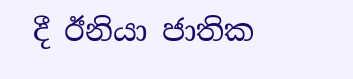දී ඊනියා ජාතික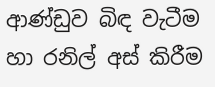ආණ්ඩුව බිඳ වැටීම හා රනිල් අස් කිරීම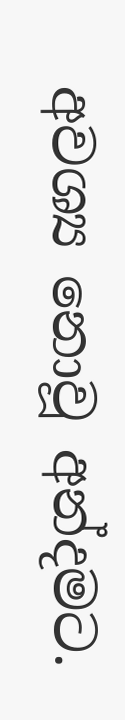අවශ්‍ය නොවූ අන්දමට.